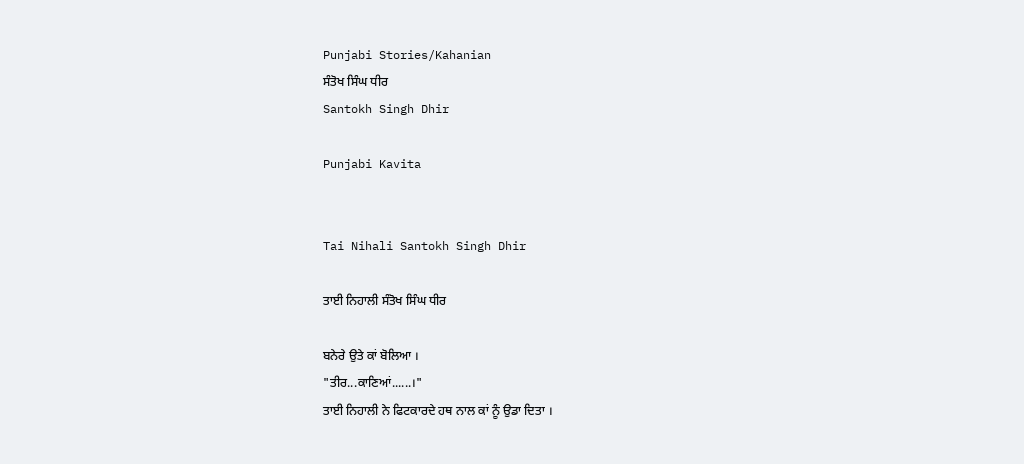Punjabi Stories/Kahanian
ਸੰਤੋਖ ਸਿੰਘ ਧੀਰ
Santokh Singh Dhir

Punjabi Kavita


Tai Nihali Santokh Singh Dhir

ਤਾਈ ਨਿਹਾਲੀ ਸੰਤੋਖ ਸਿੰਘ ਧੀਰ

ਬਨੇਰੇ ਉਤੇ ਕਾਂ ਬੋਲਿਆ ।
"ਤੀਰ...ਕਾਣਿਆਂ......।"
ਤਾਈ ਨਿਹਾਲੀ ਨੇ ਫਿਟਕਾਰਦੇ ਹਥ ਨਾਲ ਕਾਂ ਨੂੰ ਉਡਾ ਦਿਤਾ ।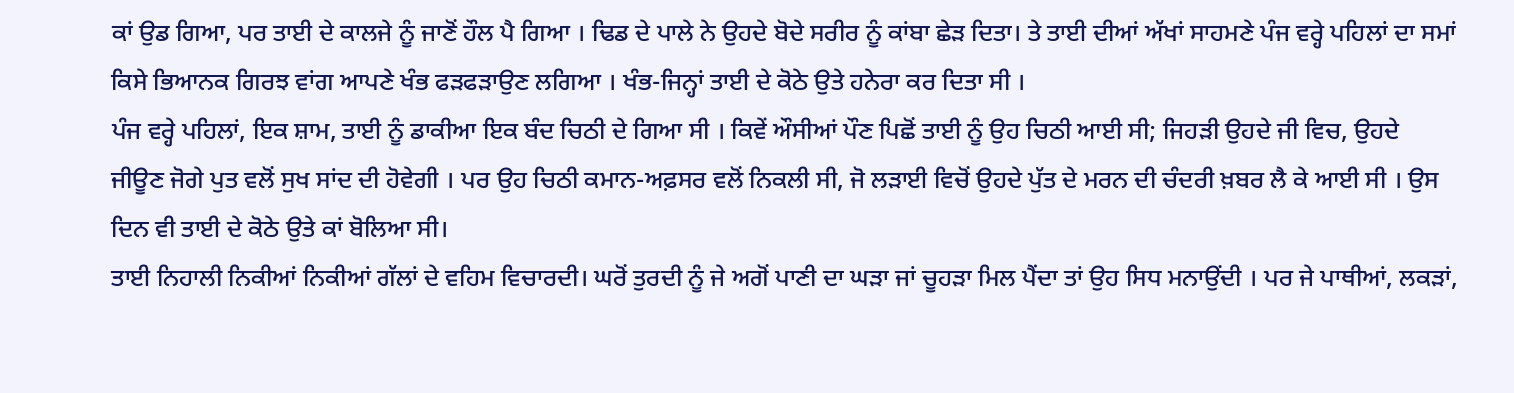ਕਾਂ ਉਡ ਗਿਆ, ਪਰ ਤਾਈ ਦੇ ਕਾਲਜੇ ਨੂੰ ਜਾਣੋਂ ਹੌਲ ਪੈ ਗਿਆ । ਢਿਡ ਦੇ ਪਾਲੇ ਨੇ ਉਹਦੇ ਬੋਦੇ ਸਰੀਰ ਨੂੰ ਕਾਂਬਾ ਛੇੜ ਦਿਤਾ। ਤੇ ਤਾਈ ਦੀਆਂ ਅੱਖਾਂ ਸਾਹਮਣੇ ਪੰਜ ਵਰ੍ਹੇ ਪਹਿਲਾਂ ਦਾ ਸਮਾਂ ਕਿਸੇ ਭਿਆਨਕ ਗਿਰਝ ਵਾਂਗ ਆਪਣੇ ਖੰਭ ਫੜਫੜਾਉਣ ਲਗਿਆ । ਖੰਭ-ਜਿਨ੍ਹਾਂ ਤਾਈ ਦੇ ਕੋਠੇ ਉਤੇ ਹਨੇਰਾ ਕਰ ਦਿਤਾ ਸੀ ।
ਪੰਜ ਵਰ੍ਹੇ ਪਹਿਲਾਂ, ਇਕ ਸ਼ਾਮ, ਤਾਈ ਨੂੰ ਡਾਕੀਆ ਇਕ ਬੰਦ ਚਿਠੀ ਦੇ ਗਿਆ ਸੀ । ਕਿਵੇਂ ਔਸੀਆਂ ਪੌਣ ਪਿਛੋਂ ਤਾਈ ਨੂੰ ਉਹ ਚਿਠੀ ਆਈ ਸੀ; ਜਿਹੜੀ ਉਹਦੇ ਜੀ ਵਿਚ, ਉਹਦੇ ਜੀਊਣ ਜੋਗੇ ਪੁਤ ਵਲੋਂ ਸੁਖ ਸਾਂਦ ਦੀ ਹੋਵੇਗੀ । ਪਰ ਉਹ ਚਿਠੀ ਕਮਾਨ-ਅਫ਼ਸਰ ਵਲੋਂ ਨਿਕਲੀ ਸੀ, ਜੋ ਲੜਾਈ ਵਿਚੋਂ ਉਹਦੇ ਪੁੱਤ ਦੇ ਮਰਨ ਦੀ ਚੰਦਰੀ ਖ਼ਬਰ ਲੈ ਕੇ ਆਈ ਸੀ । ਉਸ ਦਿਨ ਵੀ ਤਾਈ ਦੇ ਕੋਠੇ ਉਤੇ ਕਾਂ ਬੋਲਿਆ ਸੀ।
ਤਾਈ ਨਿਹਾਲੀ ਨਿਕੀਆਂ ਨਿਕੀਆਂ ਗੱਲਾਂ ਦੇ ਵਹਿਮ ਵਿਚਾਰਦੀ। ਘਰੋਂ ਤੁਰਦੀ ਨੂੰ ਜੇ ਅਗੋਂ ਪਾਣੀ ਦਾ ਘੜਾ ਜਾਂ ਚੂਹੜਾ ਮਿਲ ਪੈਂਦਾ ਤਾਂ ਉਹ ਸਿਧ ਮਨਾਉਂਦੀ । ਪਰ ਜੇ ਪਾਥੀਆਂ, ਲਕੜਾਂ,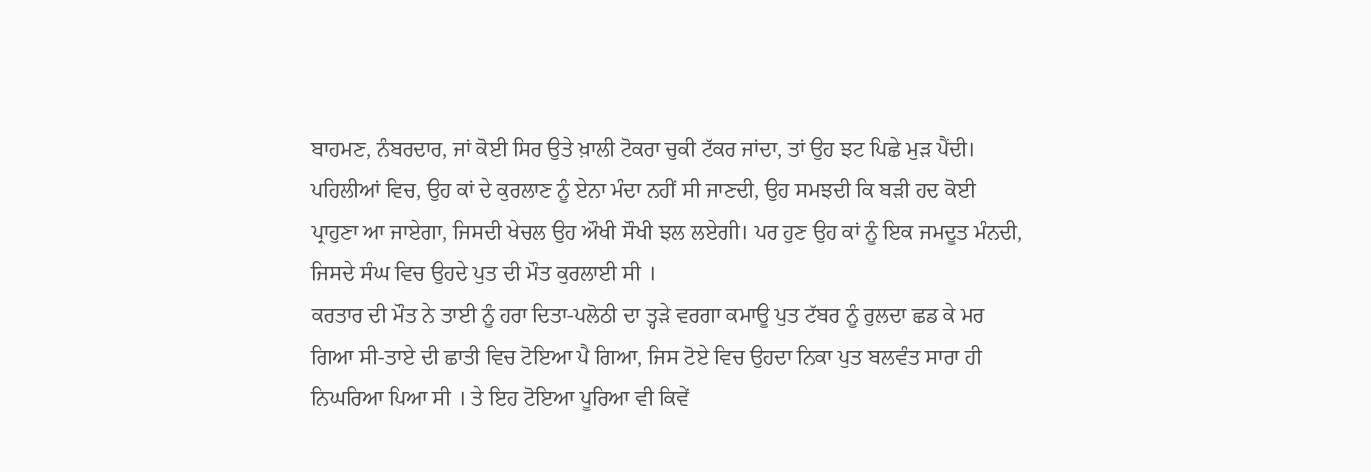ਬਾਹਮਣ, ਨੰਬਰਦਾਰ, ਜਾਂ ਕੋਈ ਸਿਰ ਉਤੇ ਖ਼ਾਲੀ ਟੋਕਰਾ ਚੁਕੀ ਟੱਕਰ ਜਾਂਦਾ, ਤਾਂ ਉਹ ਝਟ ਪਿਛੇ ਮੁੜ ਪੈਂਦੀ।
ਪਹਿਲੀਆਂ ਵਿਚ, ਉਹ ਕਾਂ ਦੇ ਕੁਰਲਾਣ ਨੂੰ ਏਨਾ ਮੰਦਾ ਨਹੀਂ ਸੀ ਜਾਣਦੀ, ਉਹ ਸਮਝਦੀ ਕਿ ਬੜੀ ਹਦ ਕੋਈ ਪ੍ਰਾਹੁਣਾ ਆ ਜਾਏਗਾ, ਜਿਸਦੀ ਖੇਚਲ ਉਹ ਔਖੀ ਸੌਖੀ ਝਲ ਲਏਗੀ। ਪਰ ਹੁਣ ਉਹ ਕਾਂ ਨੂੰ ਇਕ ਜਮਦੂਤ ਮੰਨਦੀ, ਜਿਸਦੇ ਸੰਘ ਵਿਚ ਉਹਦੇ ਪੁਤ ਦੀ ਮੌਤ ਕੁਰਲਾਈ ਸੀ ।
ਕਰਤਾਰ ਦੀ ਮੌਤ ਨੇ ਤਾਈ ਨੂੰ ਹਰਾ ਦਿਤਾ-ਪਲੋਠੀ ਦਾ ਤ੍ਹੜੇ ਵਰਗਾ ਕਮਾਊ ਪੁਤ ਟੱਬਰ ਨੂੰ ਰੁਲਦਾ ਛਡ ਕੇ ਮਰ ਗਿਆ ਸੀ-ਤਾਏ ਦੀ ਛਾਤੀ ਵਿਚ ਟੋਇਆ ਪੈ ਗਿਆ, ਜਿਸ ਟੋਏ ਵਿਚ ਉਹਦਾ ਨਿਕਾ ਪੁਤ ਬਲਵੰਤ ਸਾਰਾ ਹੀ ਨਿਘਰਿਆ ਪਿਆ ਸੀ । ਤੇ ਇਹ ਟੋਇਆ ਪੂਰਿਆ ਵੀ ਕਿਵੇਂ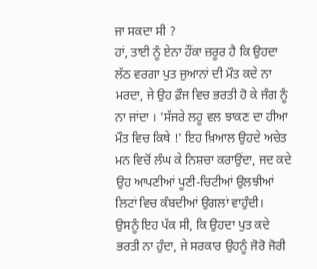ਜਾ ਸਕਦਾ ਸੀ ?
ਹਾਂ, ਤਾਈ ਨੂੰ ਏਨਾ ਹੌਂਕਾ ਜ਼ਰੂਰ ਹੈ ਕਿ ਉਹਦਾ ਲੱਠ ਵਰਗਾ ਪੁਤ ਜੁਆਨਾਂ ਦੀ ਮੌਤ ਕਦੇ ਨਾ ਮਰਦਾ, ਜੇ ਉਹ ਫ਼ੌਜ ਵਿਚ ਭਰਤੀ ਹੋ ਕੇ ਜੰਗ ਨੂੰ ਨਾ ਜਾਂਦਾ । 'ਸੱਜਰੇ ਲਹੂ ਵਲ ਝਾਕਣ ਦਾ ਹੀਆ ਮੌਤ ਵਿਚ ਕਿਥੇ !' ਇਹ ਖ਼ਿਆਲ ਉਹਦੇ ਅਚੇਤ ਮਨ ਵਿਚੋਂ ਲੰਘ ਕੇ ਨਿਸ਼ਚਾ ਕਰਾਉਂਦਾ, ਜਦ ਕਦੇ ਉਹ ਆਪਣੀਆਂ ਪੂਣੀ-ਚਿਟੀਆਂ ਉਲਝੀਆਂ ਲਿਟਾਂ ਵਿਚ ਕੰਬਦੀਆਂ ਉਗਲਾਂ ਵਾਹੁੰਦੀ।
ਉਸਨੂੰ ਇਹ ਪੱਕ ਸੀ, ਕਿ ਉਹਦਾ ਪੁਤ ਕਦੇ ਭਰਤੀ ਨਾ ਹੁੰਦਾ, ਜੇ ਸਰਕਾਰ ਉਹਨੂੰ ਜੋਰੋ ਜੋਰੀ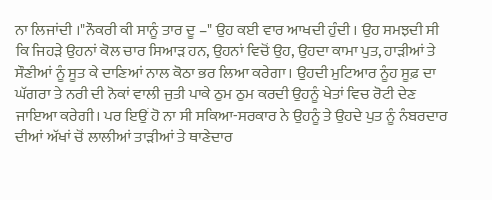ਨਾ ਲਿਜਾਂਦੀ ।"ਨੌਕਰੀ ਕੀ ਸਾਨੂੰ ਤਾਰ ਦੂ –" ਉਹ ਕਈ ਵਾਰ ਆਖਦੀ ਹੁੰਦੀ । ਉਹ ਸਮਝਦੀ ਸੀ ਕਿ ਜਿਹੜੇ ਉਹਨਾਂ ਕੋਲ ਚਾਰ ਸਿਆੜ ਹਨ, ਉਹਨਾਂ ਵਿਚੋਂ ਉਹ, ਉਹਦਾ ਕਾਮਾ ਪੁਤ, ਹਾੜੀਆਂ ਤੇ ਸੌਣੀਆਂ ਨੂੰ ਸੂਤ ਕੇ ਦਾਣਿਆਂ ਨਾਲ ਕੋਠਾ ਭਰ ਲਿਆ ਕਰੇਗਾ। ਉਹਦੀ ਮੁਟਿਆਰ ਨੂੰਹ ਸੂਫ਼ ਦਾ ਘੱਗਰਾ ਤੇ ਨਰੀ ਦੀ ਨੋਕਾਂ ਵਾਲੀ ਜੁਤੀ ਪਾਕੇ ਠੁਮ ਠੁਮ ਕਰਦੀ ਉਹਨੂੰ ਖੇਤਾਂ ਵਿਚ ਰੋਟੀ ਦੇਣ ਜਾਇਆ ਕਰੇਗੀ। ਪਰ ਇਉਂ ਹੋ ਨਾ ਸੀ ਸਕਿਆ-ਸਰਕਾਰ ਨੇ ਉਹਨੂੰ ਤੇ ਉਹਦੇ ਪੁਤ ਨੂੰ ਨੰਬਰਦਾਰ ਦੀਆਂ ਅੱਖਾਂ ਚੋਂ ਲਾਲੀਆਂ ਤਾੜੀਆਂ ਤੇ ਥਾਣੇਦਾਰ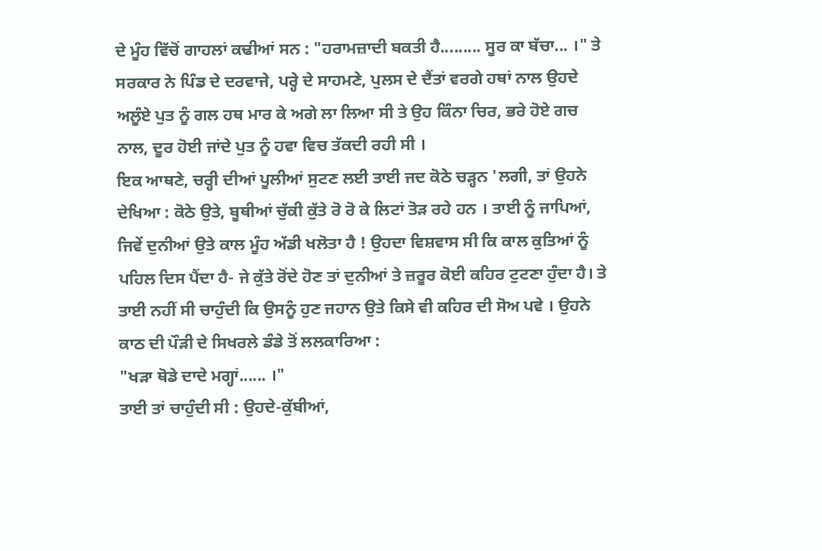ਦੇ ਮੂੰਹ ਵਿੱਚੋਂ ਗਾਹਲਾਂ ਕਢੀਆਂ ਸਨ : "ਹਰਾਮਜ਼ਾਦੀ ਬਕਤੀ ਹੈ......... ਸੂਰ ਕਾ ਬੱਚਾ... ।" ਤੇ ਸਰਕਾਰ ਨੇ ਪਿੰਡ ਦੇ ਦਰਵਾਜੇ, ਪਰ੍ਹੇ ਦੇ ਸਾਹਮਣੇ, ਪੁਲਸ ਦੇ ਦੈਂਤਾਂ ਵਰਗੇ ਹਥਾਂ ਨਾਲ ਉਹਦੇ ਅਲੂੰਏ ਪੁਤ ਨੂੰ ਗਲ ਹਥ ਮਾਰ ਕੇ ਅਗੇ ਲਾ ਲਿਆ ਸੀ ਤੇ ਉਹ ਕਿੰਨਾ ਚਿਰ, ਭਰੇ ਹੋਏ ਗਚ ਨਾਲ, ਦੂਰ ਹੋਈ ਜਾਂਦੇ ਪੁਤ ਨੂੰ ਹਵਾ ਵਿਚ ਤੱਕਦੀ ਰਹੀ ਸੀ ।
ਇਕ ਆਥਣੇ, ਚਰ੍ਹੀ ਦੀਆਂ ਪੂਲੀਆਂ ਸੁਟਣ ਲਈ ਤਾਈ ਜਦ ਕੋਠੇ ਚੜ੍ਹਨ 'ਲਗੀ, ਤਾਂ ਉਹਨੇ ਦੇਖਿਆ : ਕੋਠੇ ਉਤੇ, ਬੂਥੀਆਂ ਚੁੱਕੀ ਕੁੱਤੇ ਰੋ ਰੋ ਕੇ ਲਿਟਾਂ ਤੋੜ ਰਹੇ ਹਨ । ਤਾਈ ਨੂੰ ਜਾਪਿਆਂ, ਜਿਵੇਂ ਦੁਨੀਆਂ ਉਤੇ ਕਾਲ ਮੂੰਹ ਅੱਡੀ ਖਲੋਤਾ ਹੈ ! ਉਹਦਾ ਵਿਸ਼ਵਾਸ ਸੀ ਕਿ ਕਾਲ ਕੁਤਿਆਂ ਨੂੰ ਪਹਿਲ ਦਿਸ ਪੈਂਦਾ ਹੈ- ਜੇ ਕੁੱਤੇ ਰੋਂਦੇ ਹੋਣ ਤਾਂ ਦੁਨੀਆਂ ਤੇ ਜ਼ਰੂਰ ਕੋਈ ਕਹਿਰ ਟੁਟਣਾ ਹੁੰਦਾ ਹੈ। ਤੇ ਤਾਈ ਨਹੀਂ ਸੀ ਚਾਹੁੰਦੀ ਕਿ ਉਸਨੂੰ ਹੁਣ ਜਹਾਨ ਉਤੇ ਕਿਸੇ ਵੀ ਕਹਿਰ ਦੀ ਸੋਅ ਪਵੇ । ਉਹਨੇ ਕਾਠ ਦੀ ਪੌੜੀ ਦੇ ਸਿਖਰਲੇ ਡੰਡੇ ਤੋਂ ਲਲਕਾਰਿਆ :
"ਖੜਾ ਥੋਡੇ ਦਾਦੇ ਮਗ੍ਹਾਂ...... ।"
ਤਾਈ ਤਾਂ ਚਾਹੁੰਦੀ ਸੀ : ਉਹਦੇ-ਕੁੱਬੀਆਂ,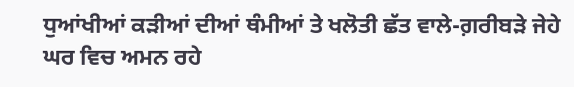ਧੁਆਂਖੀਆਂ ਕੜੀਆਂ ਦੀਆਂ ਥੰਮੀਆਂ ਤੇ ਖਲੋਤੀ ਛੱਤ ਵਾਲੇ-ਗ਼ਰੀਬੜੇ ਜੇਹੇ ਘਰ ਵਿਚ ਅਮਨ ਰਹੇ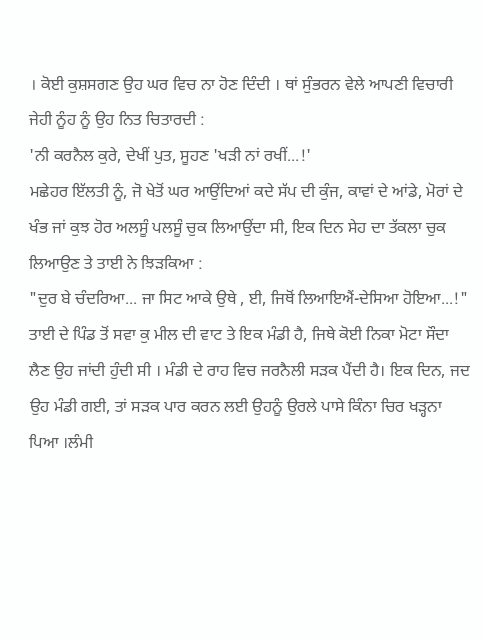। ਕੋਈ ਕੁਸ਼ਸਗਣ ਉਹ ਘਰ ਵਿਚ ਨਾ ਹੋਣ ਦਿੰਦੀ । ਥਾਂ ਸੁੰਭਰਨ ਵੇਲੇ ਆਪਣੀ ਵਿਚਾਰੀ ਜੇਹੀ ਨੂੰਹ ਨੂੰ ਉਹ ਨਿਤ ਚਿਤਾਰਦੀ :
'ਨੀ ਕਰਨੈਲ ਕੁਰੇ, ਦੇਖੀਂ ਪੁਤ, ਸੂਹਣ 'ਖੜੀ ਨਾਂ ਰਖੀਂ...!'
ਮਛੇਹਰ ਇੱਲਤੀ ਨੂੰ, ਜੋ ਖੇਤੋਂ ਘਰ ਆਉਂਦਿਆਂ ਕਦੇ ਸੱਪ ਦੀ ਕੁੰਜ, ਕਾਵਾਂ ਦੇ ਆਂਡੇ, ਮੋਰਾਂ ਦੇ ਖੰਭ ਜਾਂ ਕੁਝ ਹੋਰ ਅਲਸੂੰ ਪਲਸੂੰ ਚੁਕ ਲਿਆਉਂਦਾ ਸੀ, ਇਕ ਦਿਨ ਸੇਹ ਦਾ ਤੱਕਲਾ ਚੁਕ ਲਿਆਉਣ ਤੇ ਤਾਈ ਨੇ ਝਿੜਕਿਆ :
"ਦੁਰ ਬੇ ਚੰਦਰਿਆ... ਜਾ ਸਿਟ ਆਕੇ ਉਥੇ , ਈ, ਜਿਥੋਂ ਲਿਆਇਐਂ-ਦੇਸਿਆ ਹੋਇਆ...!"
ਤਾਈ ਦੇ ਪਿੰਡ ਤੋਂ ਸਵਾ ਕੁ ਮੀਲ ਦੀ ਵਾਟ ਤੇ ਇਕ ਮੰਡੀ ਹੈ, ਜਿਥੇ ਕੋਈ ਨਿਕਾ ਮੋਟਾ ਸੌਦਾ ਲੈਣ ਉਹ ਜਾਂਦੀ ਹੁੰਦੀ ਸੀ । ਮੰਡੀ ਦੇ ਰਾਹ ਵਿਚ ਜਰਨੈਲੀ ਸੜਕ ਪੈਂਦੀ ਹੈ। ਇਕ ਦਿਨ, ਜਦ ਉਹ ਮੰਡੀ ਗਈ, ਤਾਂ ਸੜਕ ਪਾਰ ਕਰਨ ਲਈ ਉਹਨੂੰ ਉਰਲੇ ਪਾਸੇ ਕਿੰਨਾ ਚਿਰ ਖੜ੍ਹਨਾ ਪਿਆ ।ਲੰਮੀ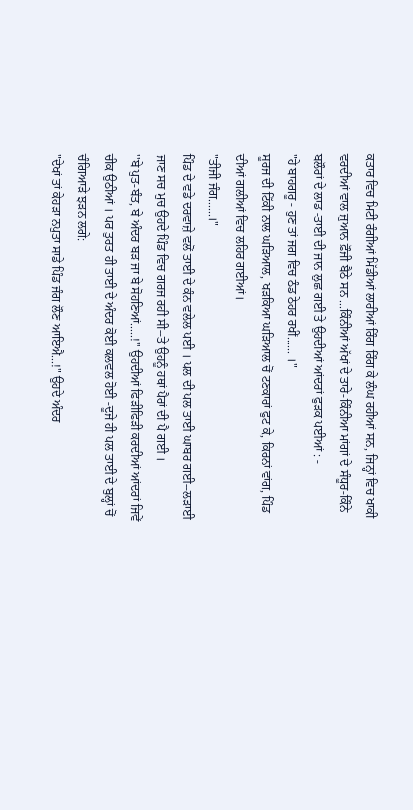ਕਤਾਰ ਵਿਚ ਮਿਟੀ ਰੰਗੀਆਂ ਮਿੱਡੀਆਂ ਲਾਰੀਆਂ ਰਿੰਗ ਰਿੰਗ ਕੇ ਲੰਘ ਰਹੀਆਂ ਸਨ, ਜਿਨ੍ਹਾਂ ਵਿਚ ਖਾਕੀ ਵਰਦੀਆਂ ਵਾਲ ਜੁਆਨ ਫ਼ੌਜੀ ਬੈਠੇ ਸਨ ...ਕਿੰਨੀਆਂ ਅੱਖਾਂ ਦੇ ਤਾਰੇ-ਕਿੰਨੀਆ ਮਾਂਗਾਂ ਦੇ ਸੰਧੂਰ-ਕਿੰਨੇ ਬਲੌਰਾਂ ਦੇ ਲਾਡ -ਤਾਈ ਦੀ ਜਾਨ ਲੁਛ ਗਈ ਤੇ ਉਹਦੀਆਂ ਆਂਦਰਾਂ ਫੁੜਕ ਪਈਆਂ : -
"ਹੇ ਬਾਹਗਰੂ - ਹੁਣ ਤਾਂ ਜਗ ਵਿਚ ਠੰਡ ਠੇਹਰ ਰਖੀਂ...... ।"
ਸੂਰਜ ਦੀ ਟਿੱਕੀ ਨਾਲ ਘੜਿਆਲ, ਖੜਕਿਆ ਘੜਿਆਲ ਚੋਂ ਟਣਕਾਰਾਂ ਫੁਟ ਕੇ, ਕਿਰਨਾਂ ਵਾਂਗ, ਪਿੰਡ ਦੀਆਂ ਗਲੀਆਂ ਵਿਚ ਲਹਿਰ ਗਈਆਂ।
"ਤੀਜੀ ਜੰਗ......।"
ਪਿੰਡ ਦੇ ਵਡੇ ਦਰਵਾਜ਼ੇ ਵਲੋਂ ਤਾਈ ਦੇ ਕੰਨ ਵਲੇਲ ਪਈ । ਪਲ ਦੀ ਪਲ ਤਾਈ ਘਾਬਰ ਗਈ--ਲੜਾਈ ਜਾਣ ਸਚ ਮੁਚ ਉਹਦੇ ਪਿੰਡ ਵਿਚ ਗਰਜ ਰਹੀ ਸੀ--ਤੇ ਉਹਨੂੰ ਹਥਾਂ ਪੈਰਾਂ ਦੀ ਪੈ ਗਈ ।
''ਬੇ ਪੁਤ-ਬੰਤ, ਬੇ ਅੰਦਰ ਬੜ ਜਾ ਬੇ ਸੋਹਣਿਆਂ.....!'' ਉਹਦੀਆਂ ਫਿੜੀਫਿੜੀ ਕਰਦੀਆਂ ਆਂਦਰਾਂ ਜਿਵੇਂ ਚੀਕ ਉਠੀਆਂ । ਪਰ ਤੁਰਤ ਹੀ ਤਾਈ ਦੇ ਅੰਦਰ ਕੋਈ ਕਲਵਲ ਹੋਈ -ਦੂਜੇ ਹੀ ਪਲ ਤਾਈ ਦੇ ਬੁਲ੍ਹਾਂ ਚੋਂ ਚੰਗਿਆੜੇ ਝੜਨ ਲਗੇ:
"ਦੇਖਾਂ ਤਾਂ ਕੇਹੜਾ ਨਪੁਤਾ ਸਾਡੇ ਪਿੰਡ ਜੰਗ ਲੌਣ ਆਇਐ...!" ਉਹਦੇ ਅੰਦਰ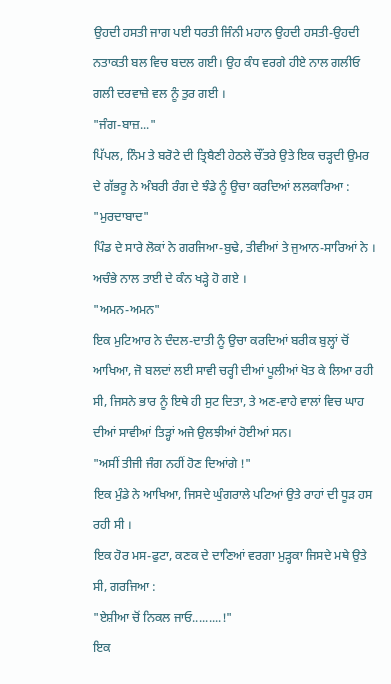ਉਹਦੀ ਹਸਤੀ ਜਾਗ ਪਈ ਧਰਤੀ ਜਿੰਨੀ ਮਹਾਨ ਉਹਦੀ ਹਸਤੀ-ਉਹਦੀ ਨਤਾਕਤੀ ਬਲ ਵਿਚ ਬਦਲ ਗਈ। ਉਹ ਕੰਧ ਵਰਗੇ ਹੀਏ ਨਾਲ ਗਲੀਓ ਗਲੀ ਦਰਵਾਜ਼ੇ ਵਲ ਨੂੰ ਤੁਰ ਗਈ ।
"ਜੰਗ-ਬਾਜ਼..."
ਪਿੱਪਲ, ਨਿੰਮ ਤੇ ਬਰੋਟੇ ਦੀ ਤ੍ਰਿਬੈਣੀ ਹੇਠਲੇ ਚੌਂਤਰੇ ਉਤੇ ਇਕ ਚੜ੍ਹਦੀ ਉਮਰ ਦੇ ਗੱਭਰੂ ਨੇ ਅੰਬਰੀ ਰੰਗ ਦੇ ਝੰਡੇ ਨੂੰ ਉਚਾ ਕਰਦਿਆਂ ਲਲਕਾਰਿਆ :
"ਮੁਰਦਾਬਾਦ"
ਪਿੰਡ ਦੇ ਸਾਰੇ ਲੋਕਾਂ ਨੇ ਗਰਜਿਆ-ਬੁਢੇ, ਤੀਵੀਆਂ ਤੇ ਜੁਆਨ-ਸਾਰਿਆਂ ਨੇ ।
ਅਚੰਭੇ ਨਾਲ ਤਾਈ ਦੇ ਕੰਨ ਖੜ੍ਹੇ ਹੋ ਗਏ ।
"ਅਮਨ-ਅਮਨ"
ਇਕ ਮੁਟਿਆਰ ਨੇ ਦੰਦਲ-ਦਾਤੀ ਨੂੰ ਉਚਾ ਕਰਦਿਆਂ ਬਰੀਕ ਬੁਲ੍ਹਾਂ ਚੋਂ ਆਖਿਆ, ਜੋ ਬਲਦਾਂ ਲਈ ਸਾਵੀ ਚਰ੍ਹੀ ਦੀਆਂ ਪੂਲੀਆਂ ਖੋਤ ਕੇ ਲਿਆ ਰਹੀ ਸੀ, ਜਿਸਨੇ ਭਾਰ ਨੂੰ ਇਥੇ ਹੀ ਸੁਟ ਦਿਤਾ, ਤੇ ਅਣ-ਵਾਹੇ ਵਾਲਾਂ ਵਿਚ ਘਾਹ ਦੀਆਂ ਸਾਵੀਆਂ ਤਿੜ੍ਹਾਂ ਅਜੇ ਉਲਝੀਆਂ ਹੋਈਆਂ ਸਨ।
"ਅਸੀਂ ਤੀਜੀ ਜੰਗ ਨਹੀਂ ਹੋਣ ਦਿਆਂਗੇ !"
ਇਕ ਮੁੰਡੇ ਨੇ ਆਖਿਆ, ਜਿਸਦੇ ਘੁੰਗਰਾਲੇ ਪਟਿਆਂ ਉਤੇ ਰਾਹਾਂ ਦੀ ਧੂੜ ਹਸ ਰਹੀ ਸੀ ।
ਇਕ ਹੋਰ ਮਸ-ਫੁਟਾ, ਕਣਕ ਦੇ ਦਾਣਿਆਂ ਵਰਗਾ ਮੁੜ੍ਹਕਾ ਜਿਸਦੇ ਮਥੇ ਉਤੇ ਸੀ, ਗਰਜਿਆ :
"ਏਸ਼ੀਆ ਚੋਂ ਨਿਕਲ ਜਾਓ.........!"
ਇਕ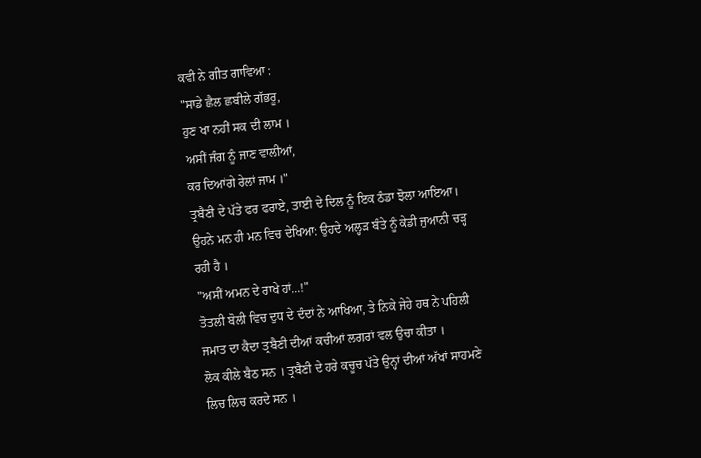ਕਵੀ ਨੇ ਗੀਤ ਗਾਵਿਆ :
"ਸਾਡੇ ਛੈਲ ਛਬੀਲੇ ਗੱਭਰੂ,
ਹੁਣ ਖਾ ਨਹੀਂ ਸਕ ਦੀ ਲਾਮ ।
ਅਸੀਂ ਜੰਗ ਨੂੰ ਜਾਣ ਵਾਲੀਆਂ,
ਕਰ ਦਿਆਂਗੇ ਰੇਲਾਂ ਜਾਮ ।"
ਤ੍ਰਬੈਣੀ ਦੇ ਪੱਤੇ ਫਰ ਫਰਾਏ, ਤਾਈ ਦੇ ਦਿਲ ਨੂੰ ਇਕ ਠੰਡਾ ਝੋਲਾ ਆਇਆ। ਉਹਨੇ ਮਨ ਹੀ ਮਨ ਵਿਚ ਦੇਖਿਆ: ਉਹਦੇ ਅਲ੍ਹੜ ਬੰਤੇ ਨੂੰ ਕੇਡੀ ਜੁਆਨੀ ਚੜ੍ਹ ਰਹੀ ਹੈ ।
"ਅਸੀਂ ਅਮਨ ਦੇ ਰਾਖੇ ਹਾਂ...!"
ਤੋਤਲੀ ਬੋਲੀ ਵਿਚ ਦੁਧ ਦੇ ਦੰਦਾਂ ਨੇ ਆਖਿਆ, ਤੇ ਨਿਕੇ ਜੇਹੇ ਹਥ ਨੇ ਪਹਿਲੀ ਜਮਾਤ ਦਾ ਕੈਦਾ ਤ੍ਰਬੈਣੀ ਦੀਆਂ ਕਚੀਆਂ ਲਗਰਾਂ ਵਲ ਉਚਾ ਕੀਤਾ ।
ਲੋਕ ਕੀਲੇ ਬੈਠ ਸਨ । ਤ੍ਰਬੈਣੀ ਦੇ ਹਰੇ ਕਚੂਚ ਪੱਤੇ ਉਨ੍ਹਾਂ ਦੀਆਂ ਅੱਖਾਂ ਸਾਹਮਣੇ ਲਿਚ ਲਿਚ ਕਰਦੇ ਸਨ ।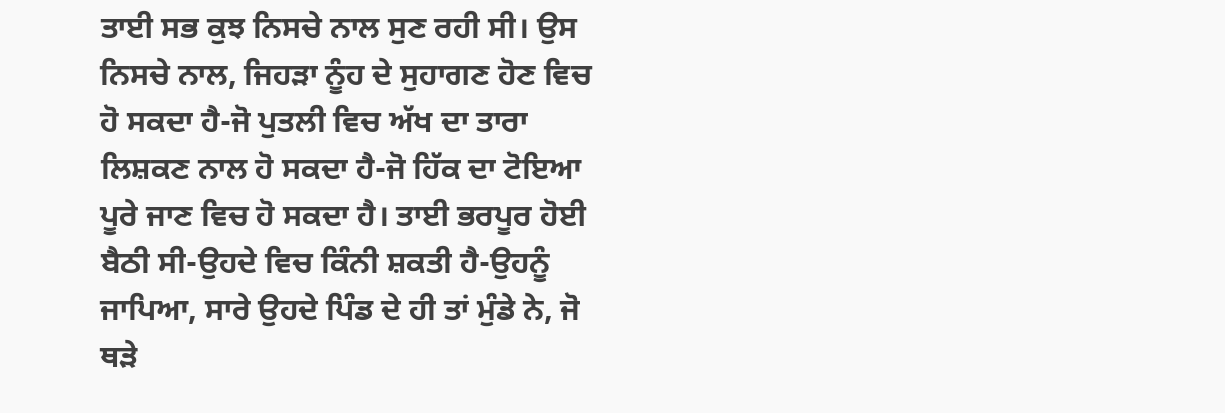ਤਾਈ ਸਭ ਕੁਝ ਨਿਸਚੇ ਨਾਲ ਸੁਣ ਰਹੀ ਸੀ। ਉਸ ਨਿਸਚੇ ਨਾਲ, ਜਿਹੜਾ ਨੂੰਹ ਦੇ ਸੁਹਾਗਣ ਹੋਣ ਵਿਚ ਹੋ ਸਕਦਾ ਹੈ-ਜੋ ਪੁਤਲੀ ਵਿਚ ਅੱਖ ਦਾ ਤਾਰਾ ਲਿਸ਼ਕਣ ਨਾਲ ਹੋ ਸਕਦਾ ਹੈ-ਜੋ ਹਿੱਕ ਦਾ ਟੋਇਆ ਪੂਰੇ ਜਾਣ ਵਿਚ ਹੋ ਸਕਦਾ ਹੈ। ਤਾਈ ਭਰਪੂਰ ਹੋਈ ਬੈਠੀ ਸੀ-ਉਹਦੇ ਵਿਚ ਕਿੰਨੀ ਸ਼ਕਤੀ ਹੈ-ਉਹਨੂੰ ਜਾਪਿਆ, ਸਾਰੇ ਉਹਦੇ ਪਿੰਡ ਦੇ ਹੀ ਤਾਂ ਮੁੰਡੇ ਨੇ, ਜੋ ਥੜੇ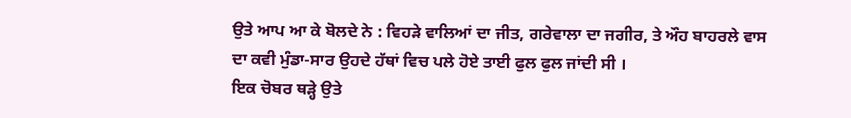ਉਤੇ ਆਪ ਆ ਕੇ ਬੋਲਦੇ ਨੇ : ਵਿਹੜੇ ਵਾਲਿਆਂ ਦਾ ਜੀਤ, ਗਰੇਵਾਲਾ ਦਾ ਜਗੀਰ, ਤੇ ਔਹ ਬਾਹਰਲੇ ਵਾਸ ਦਾ ਕਵੀ ਮੁੰਡਾ-ਸਾਰ ਉਹਦੇ ਹੱਥਾਂ ਵਿਚ ਪਲੇ ਹੋਏ ਤਾਈ ਫੁਲ ਫੁਲ ਜਾਂਦੀ ਸੀ ।
ਇਕ ਚੋਬਰ ਥੜ੍ਹੇ ਉਤੇ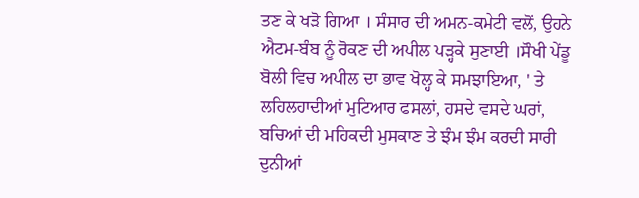ਤਣ ਕੇ ਖੜੋ ਗਿਆ । ਸੰਸਾਰ ਦੀ ਅਮਨ-ਕਮੇਟੀ ਵਲੋਂ, ਉਹਨੇ ਐਟਮ-ਬੰਬ ਨੂੰ ਰੋਕਣ ਦੀ ਅਪੀਲ ਪੜ੍ਹਕੇ ਸੁਣਾਈ ।ਸੌਖੀ ਪੇਂਡੂ ਬੋਲੀ ਵਿਚ ਅਪੀਲ ਦਾ ਭਾਵ ਖੋਲ੍ਹ ਕੇ ਸਮਝਾਇਆ, ' ਤੇ ਲਹਿਲਹਾਦੀਆਂ ਮੁਟਿਆਰ ਫਸਲਾਂ, ਹਸਦੇ ਵਸਦੇ ਘਰਾਂ, ਬਚਿਆਂ ਦੀ ਮਹਿਕਦੀ ਮੁਸਕਾਣ ਤੇ ਝੰਮ ਝੰਮ ਕਰਦੀ ਸਾਰੀ ਦੁਨੀਆਂ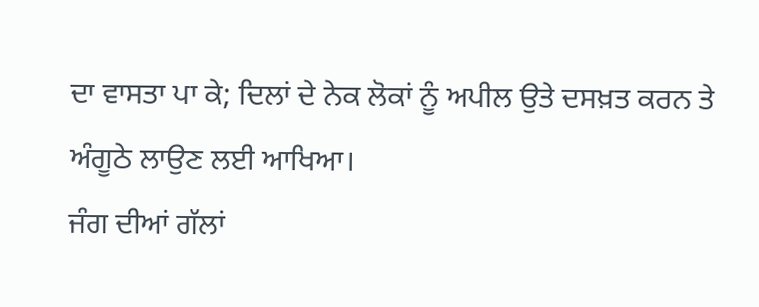ਦਾ ਵਾਸਤਾ ਪਾ ਕੇ; ਦਿਲਾਂ ਦੇ ਨੇਕ ਲੋਕਾਂ ਨੂੰ ਅਪੀਲ ਉਤੇ ਦਸਖ਼ਤ ਕਰਨ ਤੇ ਅੰਗੂਠੇ ਲਾਉਣ ਲਈ ਆਖਿਆ।
ਜੰਗ ਦੀਆਂ ਗੱਲਾਂ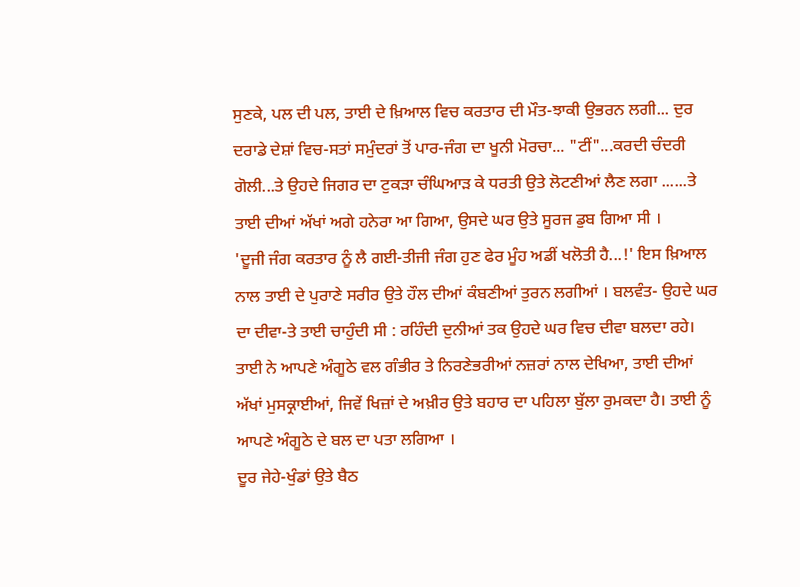ਸੁਣਕੇ, ਪਲ ਦੀ ਪਲ, ਤਾਈ ਦੇ ਖ਼ਿਆਲ ਵਿਚ ਕਰਤਾਰ ਦੀ ਮੌਤ-ਝਾਕੀ ਉਭਰਨ ਲਗੀ... ਦੁਰ ਦਰਾਡੇ ਦੇਸ਼ਾਂ ਵਿਚ-ਸਤਾਂ ਸਮੁੰਦਰਾਂ ਤੋਂ ਪਾਰ-ਜੰਗ ਦਾ ਖੂਨੀ ਮੋਰਚਾ... "ਟੀਂ"...ਕਰਦੀ ਚੰਦਰੀ ਗੋਲੀ...ਤੇ ਉਹਦੇ ਜਿਗਰ ਦਾ ਟੁਕੜਾ ਚੰਘਿਆੜ ਕੇ ਧਰਤੀ ਉਤੇ ਲੋਟਣੀਆਂ ਲੈਣ ਲਗਾ ......ਤੇ ਤਾਈ ਦੀਆਂ ਅੱਖਾਂ ਅਗੇ ਹਨੇਰਾ ਆ ਗਿਆ, ਉਸਦੇ ਘਰ ਉਤੇ ਸੂਰਜ ਡੁਬ ਗਿਆ ਸੀ ।
'ਦੂਜੀ ਜੰਗ ਕਰਤਾਰ ਨੂੰ ਲੈ ਗਈ-ਤੀਜੀ ਜੰਗ ਹੁਣ ਫੇਰ ਮੂੰਹ ਅਡੀਂ ਖਲੋਤੀ ਹੈ...!' ਇਸ ਖ਼ਿਆਲ ਨਾਲ ਤਾਈ ਦੇ ਪੁਰਾਣੇ ਸਰੀਰ ਉਤੇ ਹੌਲ ਦੀਆਂ ਕੰਬਣੀਆਂ ਤੁਰਨ ਲਗੀਆਂ । ਬਲਵੰਤ- ਉਹਦੇ ਘਰ ਦਾ ਦੀਵਾ-ਤੇ ਤਾਈ ਚਾਹੁੰਦੀ ਸੀ : ਰਹਿੰਦੀ ਦੁਨੀਆਂ ਤਕ ਉਹਦੇ ਘਰ ਵਿਚ ਦੀਵਾ ਬਲਦਾ ਰਹੇ।
ਤਾਈ ਨੇ ਆਪਣੇ ਅੰਗੂਠੇ ਵਲ ਗੰਭੀਰ ਤੇ ਨਿਰਣੇਭਰੀਆਂ ਨਜ਼ਰਾਂ ਨਾਲ ਦੇਖਿਆ, ਤਾਈ ਦੀਆਂ ਅੱਖਾਂ ਮੁਸਕ੍ਰਾਈਆਂ, ਜਿਵੇਂ ਖਿਜ਼ਾਂ ਦੇ ਅਖ਼ੀਰ ਉਤੇ ਬਹਾਰ ਦਾ ਪਹਿਲਾ ਬੁੱਲਾ ਰੁਮਕਦਾ ਹੈ। ਤਾਈ ਨੂੰ ਆਪਣੇ ਅੰਗੂਠੇ ਦੇ ਬਲ ਦਾ ਪਤਾ ਲਗਿਆ ।
ਦੂਰ ਜੇਹੇ-ਖੁੰਡਾਂ ਉਤੇ ਬੈਠ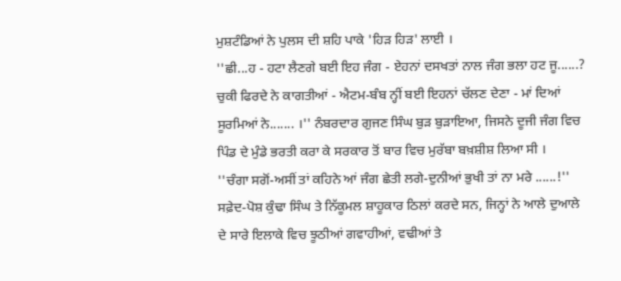ਮੁਸ਼ਟੰਡਿਆਂ ਨੇ ਪੁਲਸ ਦੀ ਸ਼ਹਿ ਪਾਕੇ 'ਹਿੜ ਹਿੜ' ਲਾਈ ।
''ਛੀ...ਹ - ਹਟਾ ਲੈਣਗੇ ਬਈ ਇਹ ਜੰਗ - ਏਹਨਾਂ ਦਸਖਤਾਂ ਨਾਲ ਜੰਗ ਭਲਾ ਹਟ ਜੂ......? ਚੁਕੀ ਫਿਰਦੇ ਨੇ ਕਾਗਤੀਆਂ - ਐਟਮ-ਬੰਬ ਨ੍ਹੀਂ ਬਈ ਇਹਨਾਂ ਚੱਲਣ ਦੇਣਾ - ਮਾਂ ਦਿਆਂ ਸੂਰਮਿਆਂ ਨੇ....... ।'' ਨੰਬਰਦਾਰ ਗੁਜਣ ਸਿੰਘ ਬੁੜ ਬੁੜਾਇਆ, ਜਿਸਨੇ ਦੂਜੀ ਜੰਗ ਵਿਚ ਪਿੰਡ ਦੇ ਮੁੰਡੇ ਭਰਤੀ ਕਰਾ ਕੇ ਸਰਕਾਰ ਤੋਂ ਬਾਰ ਵਿਚ ਮੁਰੱਬਾ ਬਖ਼ਸ਼ੀਸ਼ ਲਿਆ ਸੀ ।
''ਚੰਗਾ ਸਗੋਂ-ਅਸੀਂ ਤਾਂ ਕਹਿਨੇ ਆਂ ਜੰਗ ਛੇਤੀ ਲਗੇ-ਦੁਨੀਆਂ ਭੁਖੀ ਤਾਂ ਨਾ ਮਰੇ ......!'' ਸਫ਼ੇਦ-ਪੋਸ਼ ਕੁੰਢਾ ਸਿੰਘ ਤੇ ਨਿੱਕੂਮਲ ਸ਼ਾਹੂਕਾਰ ਠਿਲਾਂ ਕਰਦੇ ਸਨ, ਜਿਨ੍ਹਾਂ ਨੇ ਆਲੇ ਦੁਆਲੇ ਦੇ ਸਾਰੇ ਇਲਾਕੇ ਵਿਚ ਝੂਠੀਆਂ ਗਵਾਹੀਆਂ, ਵਢੀਆਂ ਤੇ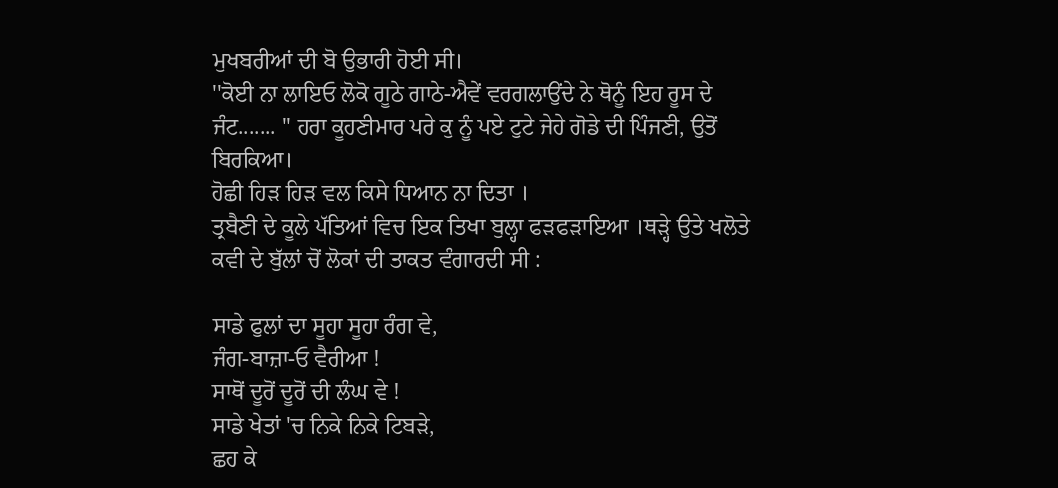ਮੁਖਬਰੀਆਂ ਦੀ ਬੋ ਉਭਾਰੀ ਹੋਈ ਸੀ।
''ਕੋਈ ਨਾ ਲਾਇਓ ਲੋਕੋ ਗੂਠੇ ਗਾਠੇ-ਐਵੇਂ ਵਰਗਲਾਉਂਦੇ ਨੇ ਥੋਨੂੰ ਇਹ ਰੂਸ ਦੇ ਜੰਟ....... '' ਹਰਾ ਕੂਹਣੀਮਾਰ ਪਰੇ ਕੁ ਨੂੰ ਪਏ ਟੁਟੇ ਜੇਹੇ ਗੋਡੇ ਦੀ ਪਿੰਜਣੀ, ਉਤੋਂ ਬਿਰਕਿਆ।
ਹੋਛੀ ਹਿੜ ਹਿੜ ਵਲ ਕਿਸੇ ਧਿਆਨ ਨਾ ਦਿਤਾ ।
ਤ੍ਰਬੈਣੀ ਦੇ ਕੂਲੇ ਪੱਤਿਆਂ ਵਿਚ ਇਕ ਤਿਖਾ ਬੁਲ੍ਹਾ ਫੜਫੜਾਇਆ ।ਥੜ੍ਹੇ ਉਤੇ ਖਲੋਤੇ ਕਵੀ ਦੇ ਬੁੱਲਾਂ ਚੋਂ ਲੋਕਾਂ ਦੀ ਤਾਕਤ ਵੰਗਾਰਦੀ ਸੀ :

ਸਾਡੇ ਫੁਲਾਂ ਦਾ ਸੂਹਾ ਸੂਹਾ ਰੰਗ ਵੇ,
ਜੰਗ-ਬਾਜ਼ਾ-ਓ ਵੈਰੀਆ !
ਸਾਥੋਂ ਦੂਰੋਂ ਦੂਰੋਂ ਦੀ ਲੰਘ ਵੇ !
ਸਾਡੇ ਖੇਤਾਂ 'ਚ ਨਿਕੇ ਨਿਕੇ ਟਿਬੜੇ,
ਛਹ ਕੇ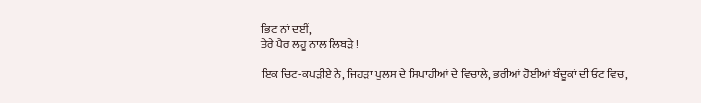ਭਿਟ ਨਾਂ ਦਈਂ,
ਤੇਰੇ ਪੈਰ ਲਹੂ ਨਾਲ ਲਿਬੜੇ !

ਇਕ ਚਿਟ-ਕਪੜੀਏ ਨੇ, ਜਿਹੜਾ ਪੁਲਸ ਦੇ ਸਿਪਾਹੀਆਂ ਦੇ ਵਿਚਾਲੇ, ਭਰੀਆਂ ਹੋਈਆਂ ਬੰਦੂਕਾਂ ਦੀ ਓਟ ਵਿਚ,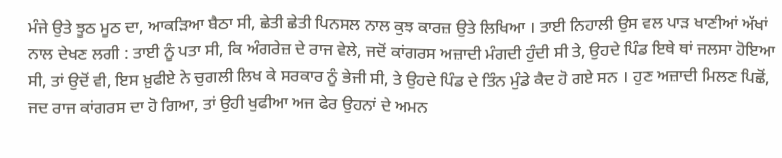ਮੰਜੇ ਉਤੇ ਝੂਠ ਮੂਠ ਦਾ, ਆਕੜਿਆ ਬੈਠਾ ਸੀ, ਛੇਤੀ ਛੇਤੀ ਪਿਨਸਲ ਨਾਲ ਕੁਝ ਕਾਰਜ਼ ਉਤੇ ਲਿਖਿਆ । ਤਾਈ ਨਿਹਾਲੀ ਉਸ ਵਲ ਪਾੜ ਖਾਣੀਆਂ ਅੱਖਾਂ ਨਾਲ ਦੇਖਣ ਲਗੀ : ਤਾਈ ਨੂੰ ਪਤਾ ਸੀ, ਕਿ ਅੰਗਰੇਜ਼ ਦੇ ਰਾਜ ਵੇਲੇ, ਜਦੋਂ ਕਾਂਗਰਸ ਅਜ਼ਾਦੀ ਮੰਗਦੀ ਹੁੰਦੀ ਸੀ ਤੇ, ਉਹਦੇ ਪਿੰਡ ਇਥੇ ਥਾਂ ਜਲਸਾ ਹੋਇਆ ਸੀ, ਤਾਂ ਉਦੋਂ ਵੀ, ਇਸ ਖ਼ੁਫੀਏ ਨੇ ਚੁਗਲੀ ਲਿਖ ਕੇ ਸਰਕਾਰ ਨੂੰ ਭੇਜੀ ਸੀ, ਤੇ ਉਹਦੇ ਪਿੰਡ ਦੇ ਤਿੰਨ ਮੁੰਡੇ ਕੈਦ ਹੋ ਗਏ ਸਨ । ਹੁਣ ਅਜ਼ਾਦੀ ਮਿਲਣ ਪਿਛੋਂ, ਜਦ ਰਾਜ ਕਾਂਗਰਸ ਦਾ ਹੋ ਗਿਆ, ਤਾਂ ਉਹੀ ਖੁਫੀਆ ਅਜ ਫੇਰ ਉਹਨਾਂ ਦੇ ਅਮਨ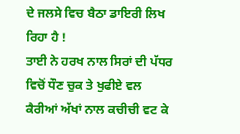ਦੇ ਜਲਸੇ ਵਿਚ ਬੈਠਾ ਡਾਇਰੀ ਲਿਖ ਰਿਹਾ ਹੈ !
ਤਾਈ ਨੇ ਹਰਖ ਨਾਲ ਸਿਰਾਂ ਦੀ ਪੱਧਰ ਵਿਚੋਂ ਧੌਣ ਚੁਕ ਤੇ ਖੁਫੀਏ ਵਲ ਕੈਰੀਆਂ ਅੱਖਾਂ ਨਾਲ ਕਚੀਚੀ ਵਟ ਕੇ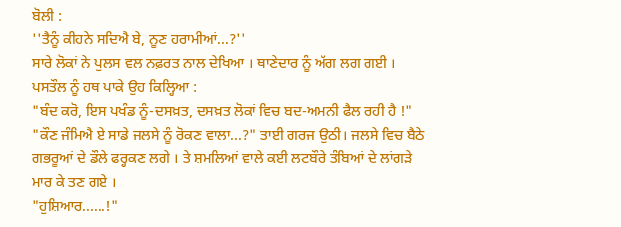ਬੋਲੀ :
''ਤੈਨੂੰ ਕੀਹਨੇ ਸਦਿਐ ਬੇ, ਨੂਣ ਹਰਾਮੀਆਂ...?''
ਸਾਰੇ ਲੋਕਾਂ ਨੇ ਪੁਲਸ ਵਲ ਨਫ਼ਰਤ ਨਾਲ ਦੇਖਿਆ । ਥਾਣੇਦਾਰ ਨੂੰ ਅੱਗ ਲਗ ਗਈ । ਪਸਤੌਲ ਨੂੰ ਹਥ ਪਾਕੇ ਉਹ ਕਿਲ੍ਹਿਆ :
"ਬੰਦ ਕਰੋ, ਇਸ ਪਖੰਡ ਨੂੰ-ਦਸਖ਼ਤ, ਦਸਖ਼ਤ ਲੋਕਾਂ ਵਿਚ ਬਦ-ਅਮਨੀ ਫੈਲ ਰਹੀ ਹੈ !"
"ਕੌਣ ਜੰਮਿਐ ਏ ਸਾਡੇ ਜਲਸੇ ਨੂੰ ਰੋਕਣ ਵਾਲਾ...?" ਤਾਈ ਗਰਜ ਉਠੀ। ਜਲਸੇ ਵਿਚ ਬੈਠੇ ਗਭਰੂਆਂ ਦੇ ਡੌਲੇ ਫਰ੍ਹਕਣ ਲਗੇ । ਤੇ ਸ਼ਮਲਿਆਂ ਵਾਲੇ ਕਈ ਲਟਬੌਰੇ ਤੰਬਿਆਂ ਦੇ ਲਾਂਗੜੇ ਮਾਰ ਕੇ ਤਣ ਗਏ ।
"ਹੁਸ਼ਿਆਰ......!"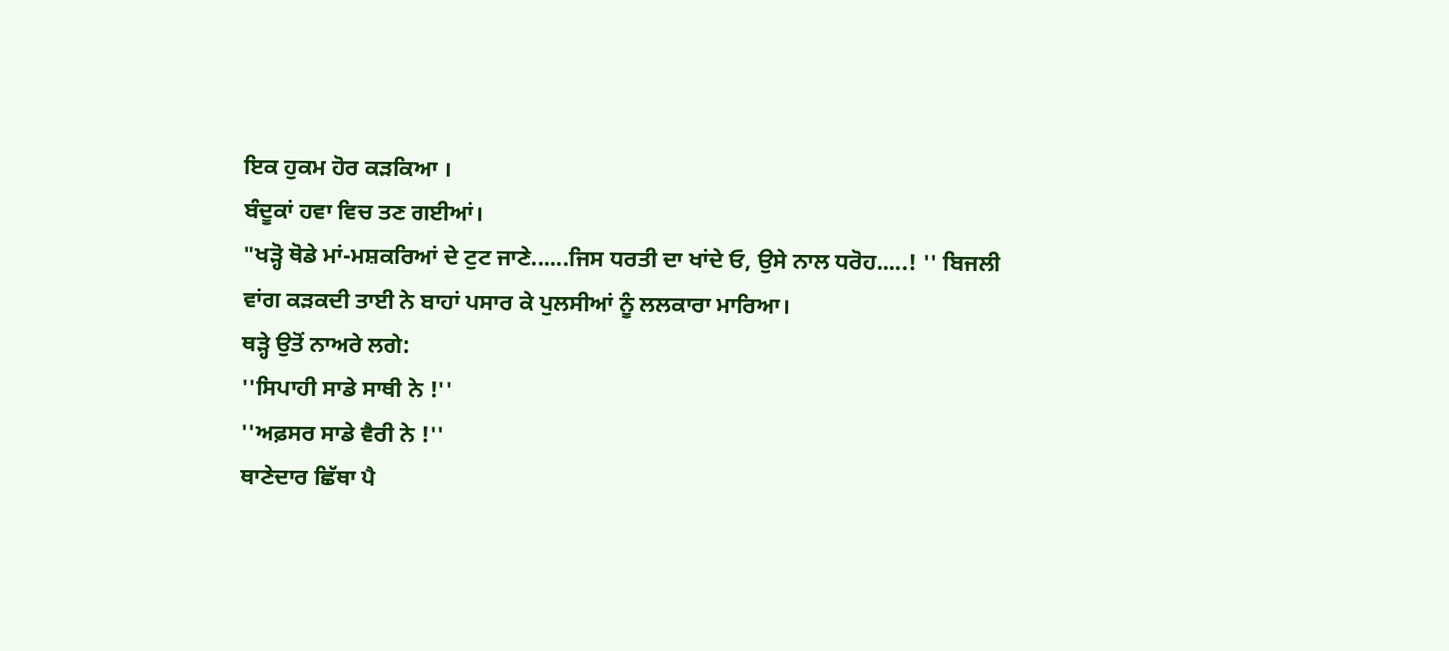ਇਕ ਹੁਕਮ ਹੋਰ ਕੜਕਿਆ ।
ਬੰਦੂਕਾਂ ਹਵਾ ਵਿਚ ਤਣ ਗਈਆਂ।
"ਖੜ੍ਹੋ ਥੋਡੇ ਮਾਂ-ਮਸ਼ਕਰਿਆਂ ਦੇ ਟੁਟ ਜਾਣੇ......ਜਿਸ ਧਰਤੀ ਦਾ ਖਾਂਦੇ ਓ, ਉਸੇ ਨਾਲ ਧਰੋਹ.....! '' ਬਿਜਲੀ ਵਾਂਗ ਕੜਕਦੀ ਤਾਈ ਨੇ ਬਾਹਾਂ ਪਸਾਰ ਕੇ ਪੁਲਸੀਆਂ ਨੂੰ ਲਲਕਾਰਾ ਮਾਰਿਆ।
ਥੜ੍ਹੇ ਉਤੋਂ ਨਾਅਰੇ ਲਗੇ:
''ਸਿਪਾਹੀ ਸਾਡੇ ਸਾਥੀ ਨੇ !''
''ਅਫ਼ਸਰ ਸਾਡੇ ਵੈਰੀ ਨੇ !''
ਥਾਣੇਦਾਰ ਛਿੱਥਾ ਪੈ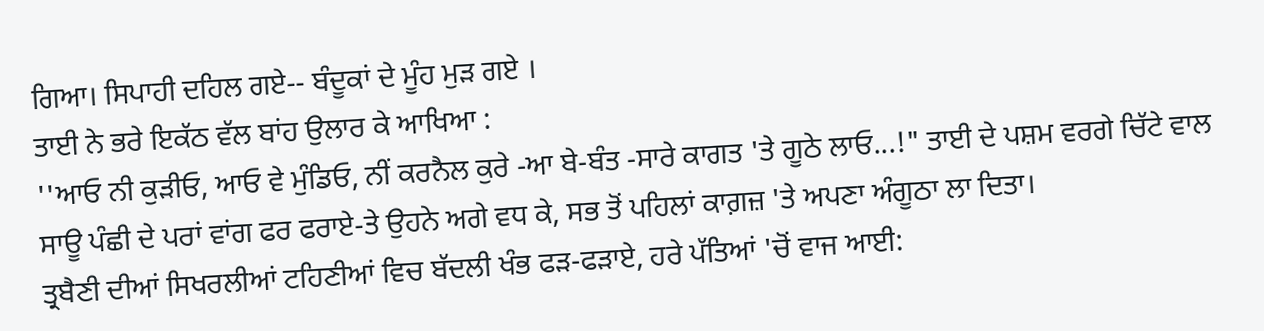ਗਿਆ। ਸਿਪਾਹੀ ਦਹਿਲ ਗਏ-- ਬੰਦੂਕਾਂ ਦੇ ਮੂੰਹ ਮੁੜ ਗਏ ।
ਤਾਈ ਨੇ ਭਰੇ ਇਕੱਠ ਵੱਲ ਬਾਂਹ ਉਲਾਰ ਕੇ ਆਖਿਆ :
''ਆਓ ਨੀ ਕੁੜੀਓ, ਆਓ ਵੇ ਮੁੰਡਿਓ, ਨੀਂ ਕਰਨੈਲ ਕੁਰੇ -ਆ ਬੇ-ਬੰਤ -ਸਾਰੇ ਕਾਗਤ 'ਤੇ ਗੂਠੇ ਲਾਓ...!" ਤਾਈ ਦੇ ਪਸ਼ਮ ਵਰਗੇ ਚਿੱਟੇ ਵਾਲ ਸਾਊ ਪੰਛੀ ਦੇ ਪਰਾਂ ਵਾਂਗ ਫਰ ਫਰਾਏ-ਤੇ ਉਹਨੇ ਅਗੇ ਵਧ ਕੇ, ਸਭ ਤੋਂ ਪਹਿਲਾਂ ਕਾਗ਼ਜ਼ 'ਤੇ ਅਪਣਾ ਅੰਗੂਠਾ ਲਾ ਦਿਤਾ।
ਤ੍ਰਬੈਣੀ ਦੀਆਂ ਸਿਖਰਲੀਆਂ ਟਹਿਣੀਆਂ ਵਿਚ ਬੱਦਲੀ ਖੰਭ ਫੜ-ਫੜਾਏ, ਹਰੇ ਪੱਤਿਆਂ 'ਚੋਂ ਵਾਜ ਆਈ: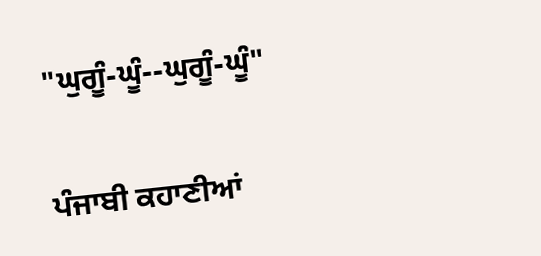"ਘੁਗੂੰ-ਘੂੰ--ਘੁਗੂੰ-ਘੂੰ"

ਪੰਜਾਬੀ ਕਹਾਣੀਆਂ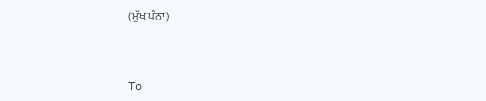(ਮੁੱਖ ਪੰਨਾ)



To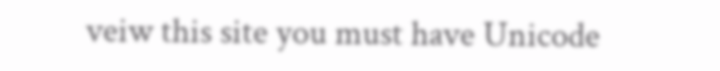veiw this site you must have Unicode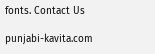fonts. Contact Us

punjabi-kavita.com